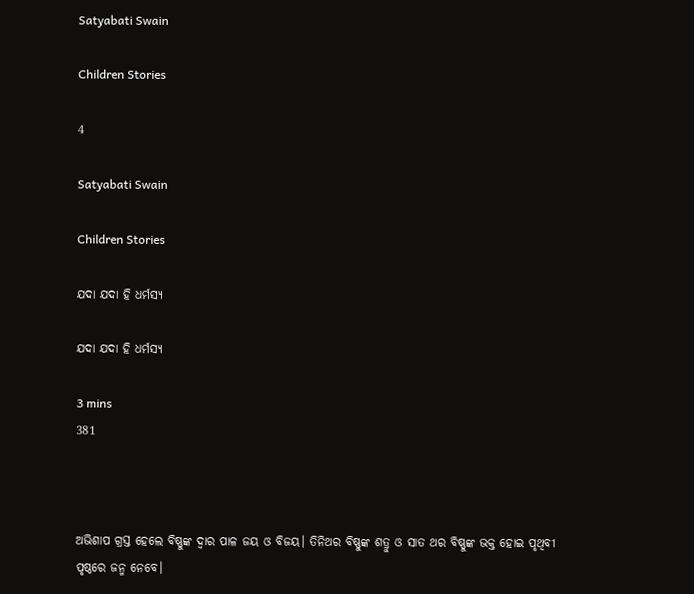Satyabati Swain

Children Stories

4

Satyabati Swain

Children Stories

ଯଦା ଯଦା ହି ଧର୍ମସ୍ୟ

ଯଦା ଯଦା ହି ଧର୍ମସ୍ୟ

3 mins
381



ଅଭିଶାପ ଗ୍ରସ୍ତ ହେଲେ ବିଷ୍ଣୁଙ୍କ ଦ୍ୱାର ପାଳ ଜୟ ଓ ବିଜୟ। ତିନିଥର ବିଷ୍ଣୁଙ୍କ ଶତ୍ରୁ ଓ ସାତ ଥର ବିଷ୍ଣୁଙ୍କ ଭକ୍ତ ହୋଇ ପୃଥିବୀ ପୃଷ୍ଠରେ ଜନ୍ମ ନେବେ।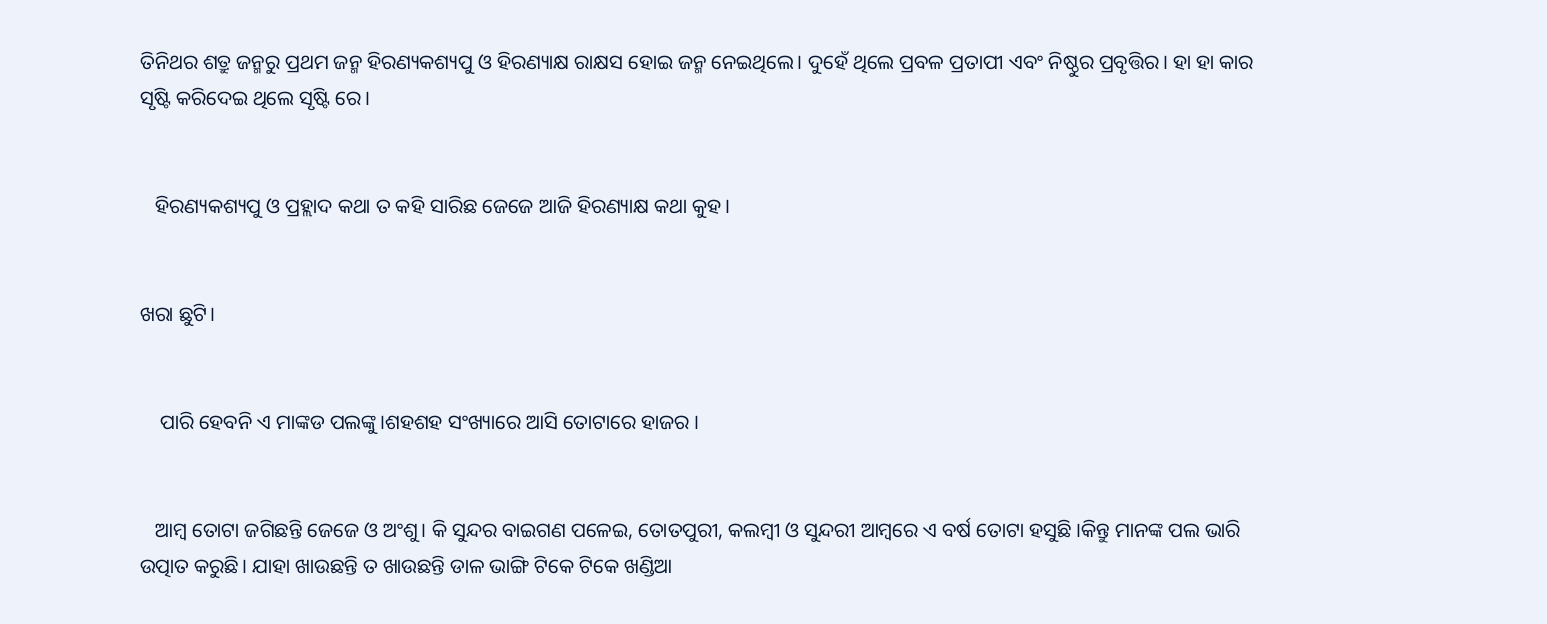ତିନିଥର ଶତ୍ରୁ ଜନ୍ମରୁ ପ୍ରଥମ ଜନ୍ମ ହିରଣ୍ୟକଶ୍ୟପୁ ଓ ହିରଣ୍ୟାକ୍ଷ ରାକ୍ଷସ ହୋଇ ଜନ୍ମ ନେଇଥିଲେ। ଦୁହେଁ ଥିଲେ ପ୍ରବଳ ପ୍ରତାପୀ ଏବଂ ନିଷ୍ଠୁର ପ୍ରବୃତ୍ତିର। ହା ହା କାର ସୃଷ୍ଟି କରିଦେଇ ଥିଲେ ସୃଷ୍ଟି ରେ।


   ହିରଣ୍ୟକଶ୍ୟପୁ ଓ ପ୍ରହ୍ଲାଦ କଥା ତ କହି ସାରିଛ ଜେଜେ ଆଜି ହିରଣ୍ୟାକ୍ଷ କଥା କୁହ।


ଖରା ଛୁଟି।


    ପାରି ହେବନି ଏ ମାଙ୍କଡ ପଲଙ୍କୁ।ଶହଶହ ସଂଖ୍ୟାରେ ଆସି ତୋଟାରେ ହାଜର ।


   ଆମ୍ବ ତୋଟା ଜଗିଛନ୍ତି ଜେଜେ ଓ ଅଂଶୁ। କି ସୁନ୍ଦର ବାଇଗଣ ପଳେଇ, ତୋତପୁରୀ, କଲମ୍ବୀ ଓ ସୁନ୍ଦରୀ ଆମ୍ବରେ ଏ ବର୍ଷ ତୋଟା ହସୁଛି ।କିନ୍ତୁ ମାନଙ୍କ ପଲ ଭାରି ଉତ୍ପାତ କରୁଛି। ଯାହା ଖାଉଛନ୍ତି ତ ଖାଉଛନ୍ତି ଡାଳ ଭାଙ୍ଗି ଟିକେ ଟିକେ ଖଣ୍ଡିଆ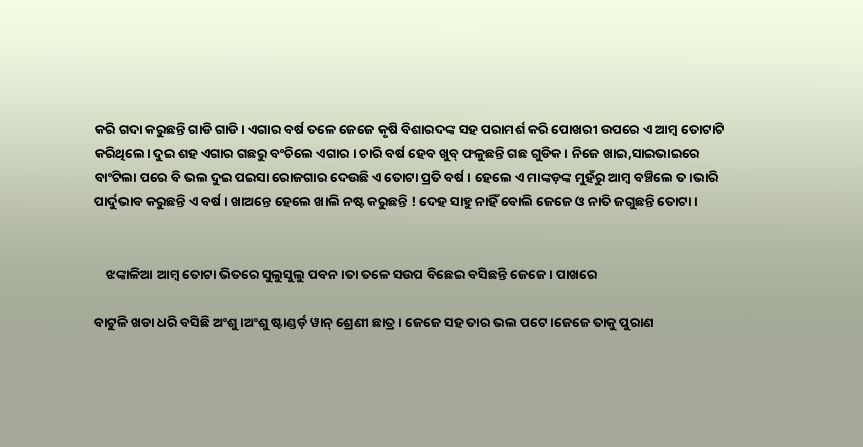କରି ଗଦା କରୁଛନ୍ତି ଗାଡି ଗାଡି। ଏଗାର ବର୍ଷ ତଳେ ଜେଜେ କୃଷି ବିଶାରଦଙ୍କ ସହ ପରାମର୍ଶ କରି ପୋଖରୀ ଉପରେ ଏ ଆମ୍ବ ତୋଟାଟି କରିଥିଲେ। ଦୁଇ ଶହ ଏଗାର ଗଛରୁ ବଂଚିଲେ ଏଗାର । ଚାରି ବର୍ଷ ହେବ ଖୁବ୍ ଫଳୁଛନ୍ତି ଗଛ ଗୁଡିକ । ନିଜେ ଖାଇ,ସାଇଭାଇରେ ବାଂଟିଲା ପରେ ବି ଭଲ ଦୁଇ ପଇସା ରୋଜଗାର ଦେଉଛି ଏ ତୋଟା ପ୍ରତି ବର୍ଷ। ହେଲେ ଏ ମାଙ୍କଡ଼ଙ୍କ ମୁହଁରୁ ଆମ୍ବ ବଞ୍ଚିଲେ ତ।ଭାରି ପାର୍ଦୁଭାବ କରୁଛନ୍ତି ଏ ବର୍ଷ । ଖାଅନ୍ତେ ହେଲେ ଖାଲି ନଷ୍ଟ କରୁଛନ୍ତି ! ଦେହ ସାହୁ ନାହିଁ ବୋଲି ଜେଜେ ଓ ନାତି ଜଗୁଛନ୍ତି ତୋଟା।


    ଝଙ୍କାଳିଆ ଆମ୍ବ ତୋଟା ଭିତରେ ସୁଲୁସୁଲୁ ପବନ।ତା ତଳେ ସଉପ ବିଛେଇ ବସିଛନ୍ତି ଜେଜେ। ପାଖରେ

ବାଟୁଳି ଖଡା ଧରି ବସିଛି ଅଂଶୁ।ଅଂଶୁ ଷ୍ଟାଣ୍ଡର୍ଡ଼ ୱାନ୍ ଶ୍ରେଣୀ ଛାତ୍ର । ଜେଜେ ସହ ତାର ଭଲ ପଟେ।ଜେଜେ ତାକୁ ପୁରାଣ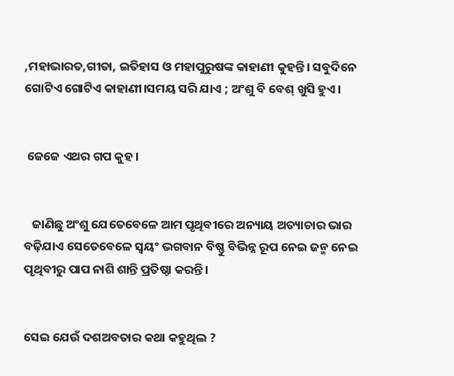,ମହାଭାରତ,ଗୀତା, ଇତିହାସ ଓ ମହାପୁରୁଷଙ୍କ କାହାଣୀ କୁହନ୍ତି। ସବୁଦିନେ ଗୋଟିଏ ଗୋଟିଏ କାହାଣୀ।ସମୟ ସରି ଯାଏ ; ଅଂଶୁ ବି ବେଶ୍ ଖୁସି ହୁଏ।


 ଜେଜେ ଏଥର ଗପ କୁହ ।


   ଜାଣିଛୁ ଅଂଶୁ ଯେତେବେଳେ ଆମ ପୃଥିବୀରେ ଅନ୍ୟାୟ ଅତ୍ୟାଚାର ଭାର ବଢ଼ିଯାଏ ସେତେବେଳେ ସ୍ୱୟଂ ଭଗବାନ ବିଷ୍ଣୁ ବିଭିନ୍ନ ରୂପ ନେଇ ଜନ୍ମ ନେଇ ପୃଥିବୀରୁ ପାପ ନାଶି ଶାନ୍ତି ପ୍ରତିଷ୍ଠା କରନ୍ତି।


ସେଇ ଯେଉଁ ଦଶଅବତାର କଥା କହୁଥିଲ ?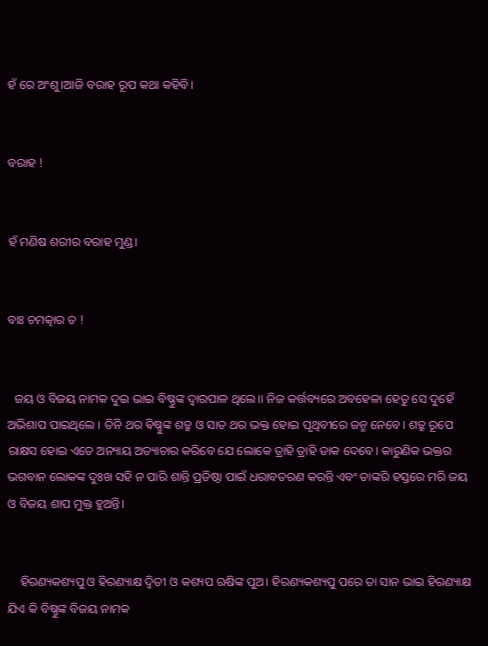ହଁ ରେ ଅଂଶୁ।ଆଜି ବରାହ ରୂପ କଥା କହିବି।


ବରାହ !


ହଁ ମଣିଷ ଶରୀର ବରାହ ମୁଣ୍ଡ।


ବାଃ ଚମତ୍କାର ତ !


  ଜୟ ଓ ବିଜୟ ନାମକ ଦୁଇ ଭାଇ ବିଷ୍ଣୁଙ୍କ ଦ୍ୱାରପାଳ ଥିଲେ।। ନିଜ କର୍ତ୍ତବ୍ୟରେ ଅବହେଳା ହେତୁ ସେ ଦୁହେଁ ଅଭିଶାପ ପାଇଥିଲେ । ତିନି ଥର ଵିଷ୍ଣୁଙ୍କ ଶତ୍ରୁ ଓ ସାତ ଥର ଭକ୍ତ ହୋଇ ପୃଥିବୀରେ ଜନ୍ମ ନେବେ। ଶତ୍ରୁ ରୂପେ ରାକ୍ଷସ ହୋଇ ଏତେ ଅନ୍ୟାୟ ଅତ୍ୟାଚାର କରିବେ ଯେ ଲୋକେ ତ୍ରାହି ତ୍ରାହି ଡାକ ଦେବେ। କାରୁଣିକ ଭକ୍ତର ଭଗବାନ ଲୋକଙ୍କ ଦୁଃଖ ସହି ନ ପାରି ଶାନ୍ତି ପ୍ରତିଷ୍ଠା ପାଇଁ ଧରାବତରଣ କରନ୍ତି ଏବଂ ତାଙ୍କରି ହସ୍ତରେ ମରି ଜୟ ଓ ବିଜୟ ଶାପ ମୁକ୍ତ ହୁଅନ୍ତି।


    ହିରଣ୍ୟକଶ୍ୟପୁ ଓ ହିରଣ୍ୟାକ୍ଷ ଦ୍ଵିତୀ ଓ କଶ୍ୟପ ଋଷିଙ୍କ ପୁଅ। ହିରଣ୍ୟକଶ୍ୟପୁ ପରେ ତା ସାନ ଭାଇ ହିରଣ୍ୟାକ୍ଷ ଯିଏ କି ବିଷ୍ଣୁଙ୍କ ବିଜୟ ନାମକ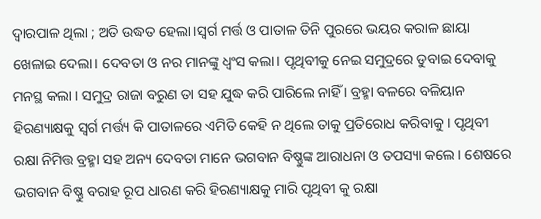ଦ୍ୱାରପାଳ ଥିଲା ; ଅତି ଉଦ୍ଧତ ହେଲା।ସ୍ୱର୍ଗ ମର୍ତ୍ତ ଓ ପାତାଳ ତିନି ପୁରରେ ଭୟର କରାଳ ଛାୟା ଖେଳାଇ ଦେଲା। ଦେବତା ଓ ନର ମାନଙ୍କୁ ଧ୍ୱଂସ କଲା। ପୃଥିବୀକୁ ନେଇ ସମୁଦ୍ରରେ ଡୁବାଇ ଦେବାକୁ ମନସ୍ଥ କଲା । ସମୁଦ୍ର ରାଜା ବରୁଣ ତା ସହ ଯୁଦ୍ଧ କରି ପାରିଲେ ନାହିଁ । ବ୍ରହ୍ମା ବଳରେ ବଳିୟାନ ହିରଣ୍ୟାକ୍ଷକୁ ସ୍ୱର୍ଗ ମର୍ତ୍ତ୍ୟ କି ପାତାଳରେ ଏମିତି କେହି ନ ଥିଲେ ତାକୁ ପ୍ରତିରୋଧ କରିବାକୁ । ପୃଥିବୀ ରକ୍ଷା ନିମିତ୍ତ ବ୍ରହ୍ମା ସହ ଅନ୍ୟ ଦେବତା ମାନେ ଭଗବାନ ବିଷ୍ଣୁଙ୍କ ଆରାଧନା ଓ ତପସ୍ୟା କଲେ। ଶେଷରେ ଭଗବାନ ବିଷ୍ଣୁ ବରାହ ରୂପ ଧାରଣ କରି ହିରଣ୍ୟାକ୍ଷକୁ ମାରି ପୃଥିବୀ କୁ ରକ୍ଷା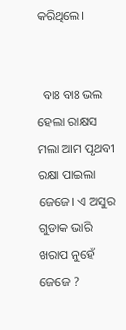କରିଥିଲେ।


  ବାଃ ବାଃ ଭଲ ହେଲା ରାକ୍ଷସ ମଲା ଆମ ପୃଥବୀ ରକ୍ଷା ପାଇଲା ଜେଜେ। ଏ ଅସୁର ଗୁଡାକ ଭାରି ଖରାପ ନୁହେଁ ଜେଜେ ?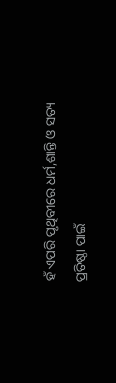ହଁ ଏପରି ପୃଥିବୀରେ ଧର୍ମ,ଶାନ୍ତି ଓ ସତ୍ୟ ପ୍ରତିଷ୍ଠା ପାଇଁ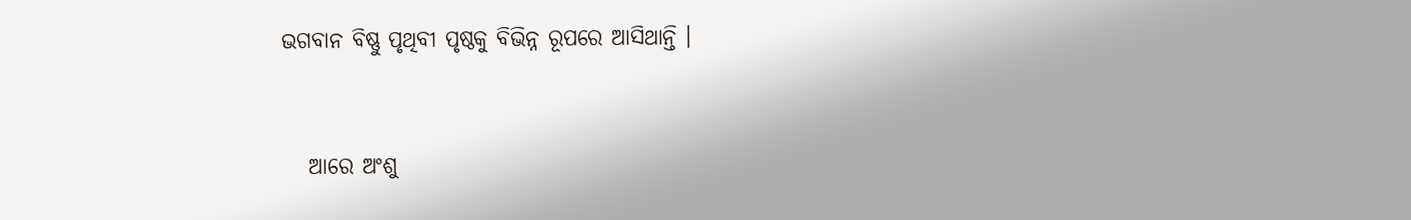ଭଗବାନ ବିଷ୍ଣୁ ପୃଥିବୀ ପୃଷ୍ଠକୁ ବିଭିନ୍ନ ରୂପରେ ଆସିଥାନ୍ତି ।


   ଆରେ ଅଂଶୁ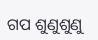ଗପ ଶୁଣୁଶୁଣୁ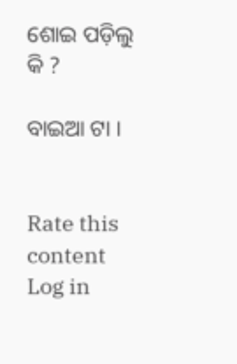ଶୋଇ ପଡ଼ିଲୁ କି ?

ବାଇଆ ଟା ।


Rate this content
Log in